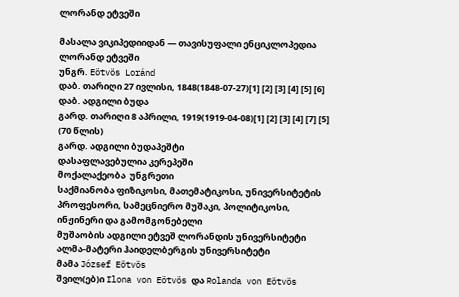ლორანდ ეტვეში

მასალა ვიკიპედიიდან — თავისუფალი ენციკლოპედია
ლორანდ ეტვეში
უნგრ. Eötvös Loránd
დაბ. თარიღი 27 ივლისი, 1848(1848-07-27)[1] [2] [3] [4] [5] [6]
დაბ. ადგილი ბუდა
გარდ. თარიღი 8 აპრილი, 1919(1919-04-08)[1] [2] [3] [4] [7] [5] (70 წლის)
გარდ. ადგილი ბუდაპეშტი
დასაფლავებულია კერეპეში
მოქალაქეობა  უნგრეთი
საქმიანობა ფიზიკოსი, მათემატიკოსი, უნივერსიტეტის პროფესორი, სამეცნიერო მუშაკი, პოლიტიკოსი, ინჟინერი და გამომგონებელი
მუშაობის ადგილი ეტვეშ ლორანდის უნივერსიტეტი
ალმა-მატერი ჰაიდელბერგის უნივერსიტეტი
მამა József Eötvös
შვილ(ებ)ი Ilona von Eötvös და Rolanda von Eötvös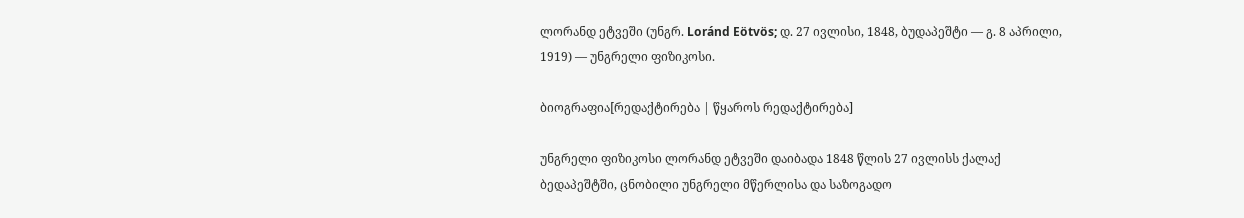ლორანდ ეტვეში (უნგრ. Loránd Eötvös; დ. 27 ივლისი, 1848, ბუდაპეშტი — გ. 8 აპრილი, 1919) — უნგრელი ფიზიკოსი.

ბიოგრაფია[რედაქტირება | წყაროს რედაქტირება]

უნგრელი ფიზიკოსი ლორანდ ეტვეში დაიბადა 1848 წლის 27 ივლისს ქალაქ ბედაპეშტში, ცნობილი უნგრელი მწერლისა და საზოგადო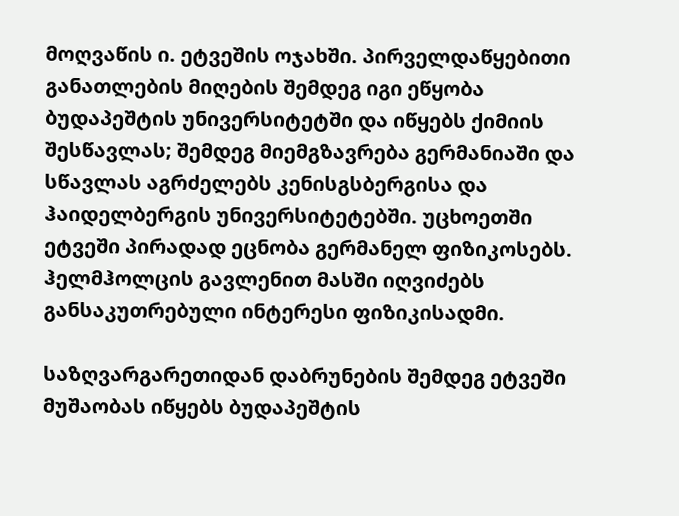მოღვაწის ი. ეტვეშის ოჯახში. პირველდაწყებითი განათლების მიღების შემდეგ იგი ეწყობა ბუდაპეშტის უნივერსიტეტში და იწყებს ქიმიის შესწავლას; შემდეგ მიემგზავრება გერმანიაში და სწავლას აგრძელებს კენისგსბერგისა და ჰაიდელბერგის უნივერსიტეტებში. უცხოეთში ეტვეში პირადად ეცნობა გერმანელ ფიზიკოსებს. ჰელმჰოლცის გავლენით მასში იღვიძებს განსაკუთრებული ინტერესი ფიზიკისადმი.

საზღვარგარეთიდან დაბრუნების შემდეგ ეტვეში მუშაობას იწყებს ბუდაპეშტის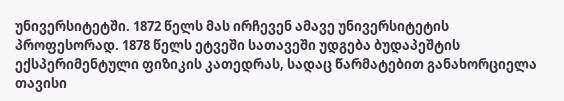უნივერსიტეტში. 1872 წელს მას ირჩევენ ამავე უნივერსიტეტის პროფესორად. 1878 წელს ეტვეში სათავეში უდგება ბუდაპეშტის ექსპერიმენტული ფიზიკის კათედრას, სადაც წარმატებით განახორციელა თავისი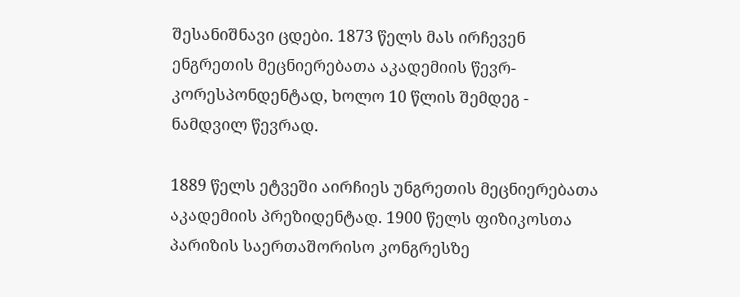შესანიშნავი ცდები. 1873 წელს მას ირჩევენ ენგრეთის მეცნიერებათა აკადემიის წევრ-კორესპონდენტად, ხოლო 10 წლის შემდეგ - ნამდვილ წევრად.

1889 წელს ეტვეში აირჩიეს უნგრეთის მეცნიერებათა აკადემიის პრეზიდენტად. 1900 წელს ფიზიკოსთა პარიზის საერთაშორისო კონგრესზე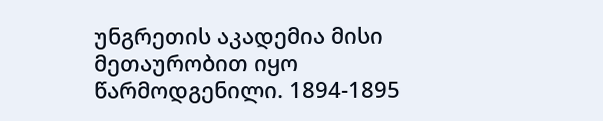უნგრეთის აკადემია მისი მეთაურობით იყო წარმოდგენილი. 1894-1895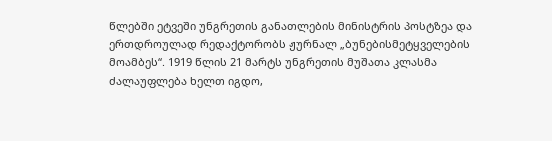წლებში ეტვეში უნგრეთის განათლების მინისტრის პოსტზეა და ერთდროულად რედაქტორობს ჟურნალ „ბუნებისმეტყველების მოამბეს“. 1919 წლის 21 მარტს უნგრეთის მუშათა კლასმა ძალაუფლება ხელთ იგდო,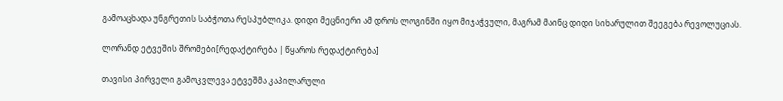გამოაცხადა უნგრეთის საბჭოთა რესპუბლიკა. დიდი მეცნიერი ამ დროს ლოგინში იყო მიჯაჭვული, მაგრამ მაინც დიდი სიხარულით შეეგება რევოლუციას.

ლორანდ ეტვეშის შრომები[რედაქტირება | წყაროს რედაქტირება]

თავისი პირველი გამოკვლევა ეტვეშმა კაპილარული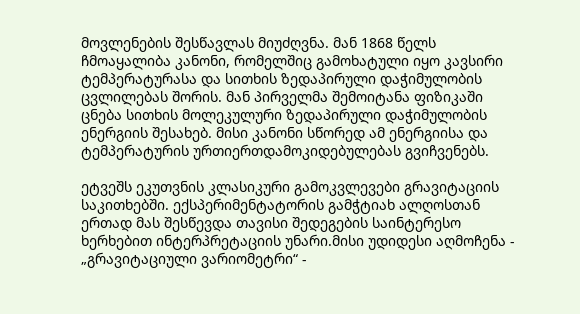მოვლენების შესწავლას მიუძღვნა. მან 1868 წელს ჩმოაყალიბა კანონი, რომელშიც გამოხატული იყო კავსირი ტემპერატურასა და სითხის ზედაპირული დაჭიმულობის ცვლილებას შორის. მან პირველმა შემოიტანა ფიზიკაში ცნება სითხის მოლეკულური ზედაპირული დაჭიმულობის ენერგიის შესახებ. მისი კანონი სწორედ ამ ენერგიისა და ტემპერატურის ურთიერთდამოკიდებულებას გვიჩვენებს.

ეტვეშს ეკუთვნის კლასიკური გამოკვლევები გრავიტაციის საკითხებში. ექსპერიმენტატორის გამჭტიახ ალღოსთან ერთად მას შესწევდა თავისი შედეგების საინტერესო ხერხებით ინტერპრეტაციის უნარი.მისი უდიდესი აღმოჩენა - „გრავიტაციული ვარიომეტრი“ -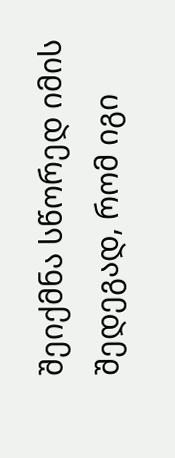შეიქმნა სწორედ იმის შედეგად, რომ იგი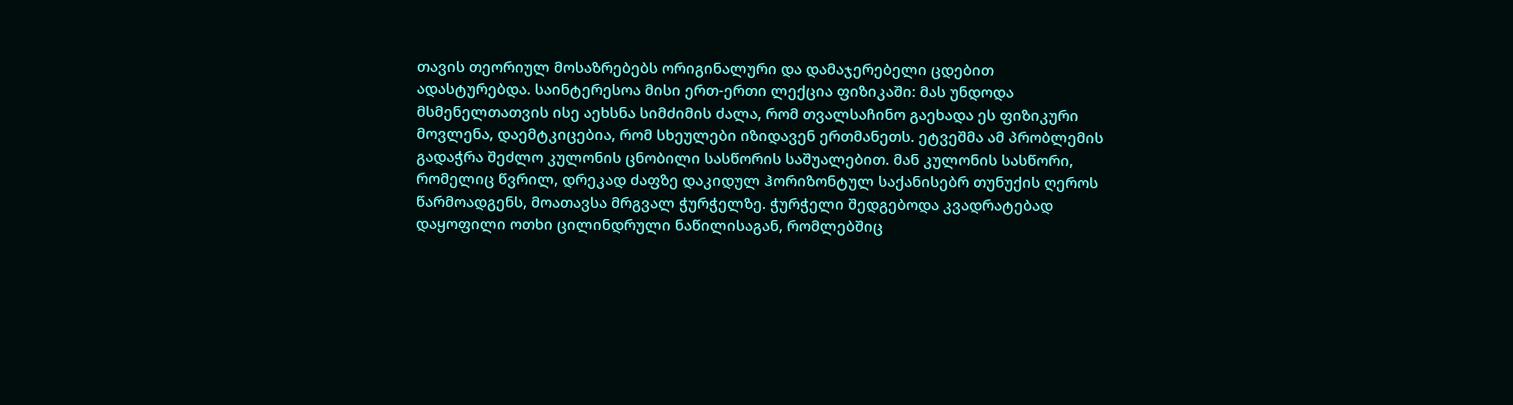თავის თეორიულ მოსაზრებებს ორიგინალური და დამაჯერებელი ცდებით ადასტურებდა. საინტერესოა მისი ერთ-ერთი ლექცია ფიზიკაში: მას უნდოდა მსმენელთათვის ისე აეხსნა სიმძიმის ძალა, რომ თვალსაჩინო გაეხადა ეს ფიზიკური მოვლენა, დაემტკიცებია, რომ სხეულები იზიდავენ ერთმანეთს. ეტვეშმა ამ პრობლემის გადაჭრა შეძლო კულონის ცნობილი სასწორის საშუალებით. მან კულონის სასწორი, რომელიც წვრილ, დრეკად ძაფზე დაკიდულ ჰორიზონტულ საქანისებრ თუნუქის ღეროს წარმოადგენს, მოათავსა მრგვალ ჭურჭელზე. ჭურჭელი შედგებოდა კვადრატებად დაყოფილი ოთხი ცილინდრული ნაწილისაგან, რომლებშიც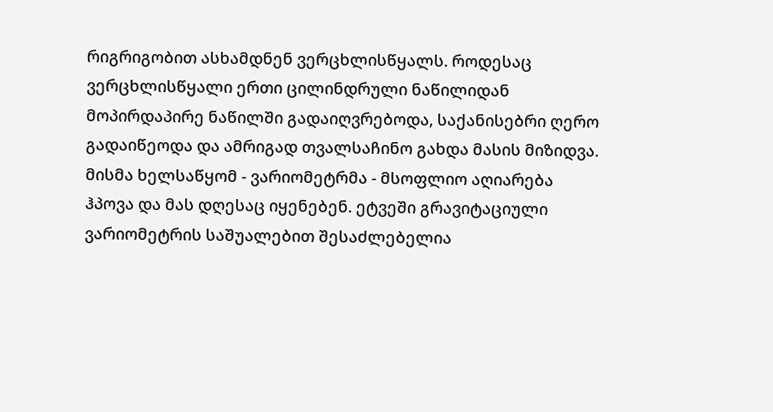რიგრიგობით ასხამდნენ ვერცხლისწყალს. როდესაც ვერცხლისწყალი ერთი ცილინდრული ნაწილიდან მოპირდაპირე ნაწილში გადაიღვრებოდა, საქანისებრი ღერო გადაიწეოდა და ამრიგად თვალსაჩინო გახდა მასის მიზიდვა. მისმა ხელსაწყომ - ვარიომეტრმა - მსოფლიო აღიარება ჰპოვა და მას დღესაც იყენებენ. ეტვეში გრავიტაციული ვარიომეტრის საშუალებით შესაძლებელია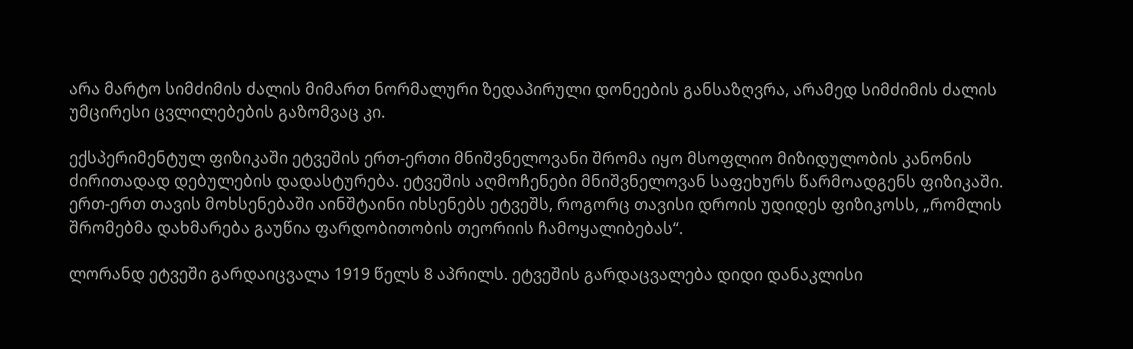არა მარტო სიმძიმის ძალის მიმართ ნორმალური ზედაპირული დონეების განსაზღვრა, არამედ სიმძიმის ძალის უმცირესი ცვლილებების გაზომვაც კი.

ექსპერიმენტულ ფიზიკაში ეტვეშის ერთ-ერთი მნიშვნელოვანი შრომა იყო მსოფლიო მიზიდულობის კანონის ძირითადად დებულების დადასტურება. ეტვეშის აღმოჩენები მნიშვნელოვან საფეხურს წარმოადგენს ფიზიკაში. ერთ-ერთ თავის მოხსენებაში აინშტაინი იხსენებს ეტვეშს, როგორც თავისი დროის უდიდეს ფიზიკოსს, „რომლის შრომებმა დახმარება გაუწია ფარდობითობის თეორიის ჩამოყალიბებას“.

ლორანდ ეტვეში გარდაიცვალა 1919 წელს 8 აპრილს. ეტვეშის გარდაცვალება დიდი დანაკლისი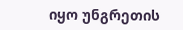იყო უნგრეთის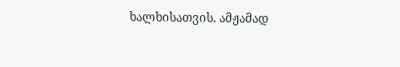ხალხისათვის. ამჟამად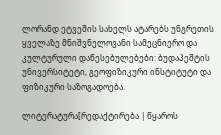ლორანდ ეტვეშის სახელს ატარებს უნგრეთის ყველაზე მნიშვნელოვანი სამეცნიერო და კულტურული დაწესებულებები: ბუდაპეშტის უნივერსიტეტი, გეოფიზიკური ინსტიტუტი და ფიზიკური საზოგადოება.

ლიტერატურა[რედაქტირება | წყაროს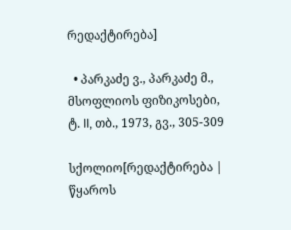რედაქტირება]

  • პარკაძე ვ., პარკაძე მ., მსოფლიოს ფიზიკოსები, ტ. II, თბ., 1973, გვ., 305-309

სქოლიო[რედაქტირება | წყაროს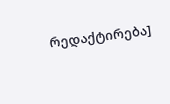რედაქტირება]